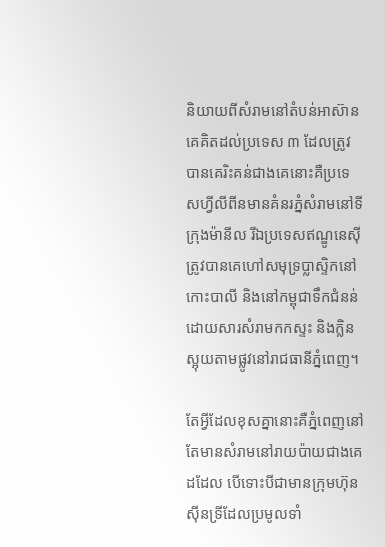និយាយពីសំរាមនៅតំបន់អាស៊ាន គេគិតដល់ប្រទេស ៣ ដែលត្រូវបានគេរិះគន់ជាងគេនោះគឺប្រទេសហ្វីលីពីនមានគំនរភ្នំសំរាមនៅទីក្រុងម៉ានីល រីឯប្រទេសឥណ្ឌូនេស៊ី ត្រូវបានគេហៅសមុទ្រប្លាស្ទិកនៅកោះបាលី និងនៅកម្ពុជាទឹកជំនន់ដោយសារសំរាមកកស្ទះ និងក្លិនស្អុយតាមផ្លូវនៅរាជធានីភ្នំពេញ។

តែអ្វីដែលខុសគ្នានោះគឺភ្នំពេញនៅតែមានសំរាមនៅរាយប៉ាយជាងគេដដែល បើទោះបីជាមានក្រុមហ៊ុនស៊ីនទ្រីដែលប្រមូលទាំ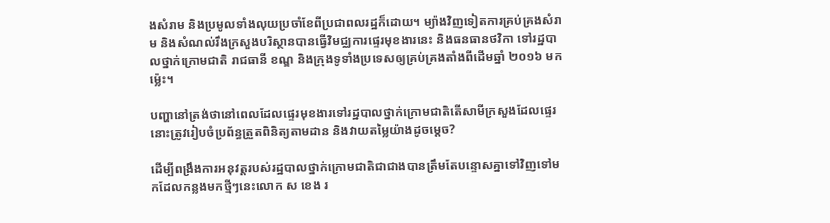ងសំរាម និងប្រមូលទាំងលុយប្រចាំខែពីប្រជាពលរដ្ឋក៏ដោយ។ ម្យ៉ាងវិញទៀតការគ្រប់គ្រងសំរាម និងសំណល់រឹងក្រសួងបរិស្ថានបានធ្វើវិមជ្ឈការផ្ទេរមុខងារនេះ និងធនធានថវិកា ទៅរដ្ឋបាលថ្នាក់ក្រោមជាតិ រាជធានី ខណ្ឌ និងក្រុងទូទាំងប្រទេសឲ្យគ្រប់គ្រងតាំងពីដើមឆ្នាំ ២០១៦ មកម្ល៉េះ។

បញ្ហានៅត្រង់ថានៅពេលដែលផ្ទេរមុខងារទៅរដ្ឋបាលថ្នាក់ក្រោមជាតិតើសាមីក្រសួងដែលផ្ទេរនោះត្រូវរៀបចំប្រព័ន្ធត្រួតពិនិត្យតាមដាន និងវាយតម្លៃយ៉ាងដូចម្តេច?

ដើម្បីពង្រឹងការអនុវត្តរបស់រដ្ឋបាលថ្នាក់ក្រោមជាតិជាជាងបានត្រឹមតែបន្ទោសគ្នាទៅវិញទៅមកដែលកន្លងមកថ្មីៗនេះលោក ស ខេង រ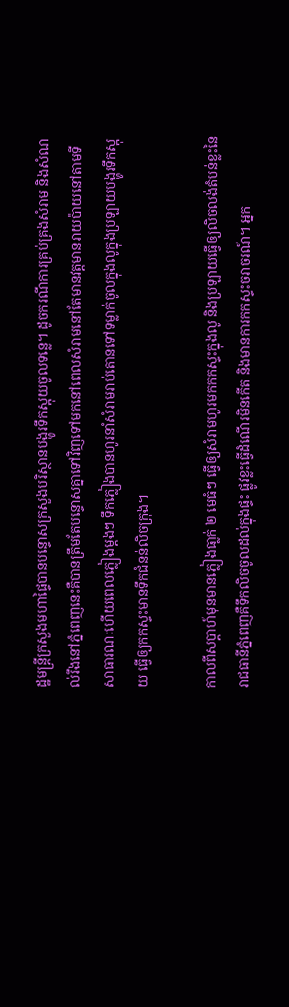ដ្ឋមន្ត្រីក្រសួងមហាផ្ទៃបានបន្ទោសក្រសួងបរិស្ថានបង្ហូរទឹកស្អុយចូលទន្លេ។ ដូចករណីការគ្រប់គ្រងសំរាម និងសំណល់រឹងនៅភ្នំពេញនេះគឺបានត្រឹមតែបន្ទោសគ្នាទៅវិញទៅមកនៅពេលសំរាមនៅតែមានវត្តមានរាយប៉ាយនៅតាមទីសាធារណៈហើយពេលភ្លៀងម្តងៗ ទឹកភ្លៀងបានហូរនាំសំរាមរាប់តោនទៅទម្លាក់ចូលក្នុងលូក្នុងប្រឡាយបង្ហូរទឹកស្អុយ ធ្វើឲ្យកកស្ទះមានទឹកជំនន់លិចក្រុង។

កាលពីសប្តាហ៍មុនមានភ្លៀងធា្លក់ ២ មេធំៗ ធ្វើឲ្យសំរាមហូរមកកកស្ទះក្នុងលូ និងប្រឡាយធ្វើឲ្យលិចលង់តំបន់ខ្លះនៃរាជធានីភ្នំពេញគឺទឹកលិចចូលដល់ក្នុងផ្ទះ ផ្លូវខ្លះធ្វើដំណើរមិនកើត និងមានការកកស្ទះចរាចរណ៍។ អ្នក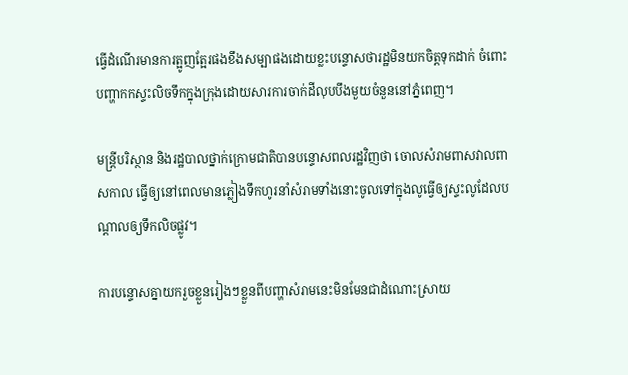ធ្វើដំណើរមានការត្អូញត្អែរផងខឹងសម្បាផងដោយខ្លះបន្ទោសថារដ្ឋមិនយកចិត្តទុកដាក់ ចំពោះបញ្ហាកកស្ទះលិចទឹកក្នុងក្រុងដោយសារការចាក់ដីលុបបឹងមួយចំនួននៅភ្នំពេញ។

មន្ត្រីបរិស្ថាន និងរដ្ឋបាលថ្នាក់ក្រោមជាតិបានបន្ទោសពលរដ្ឋវិញថា ចោលសំរាមពាសវាលពាសកាល ធ្វើឲ្យនៅពេលមានភ្លៀងទឹកហូរនាំសំរាមទាំងនោះចូលទៅក្នុងលូធ្វើឲ្យស្ទះលូដែលបណ្តាលឲ្យទឹកលិចផ្លូវ។

ការបន្ទោសគ្នាយករួចខ្លួនរៀងៗខ្លួនពីបញ្ហាសំរាមនេះមិនមែនជាដំណោះស្រាយ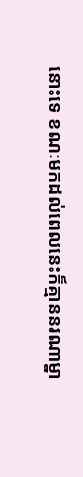នោះទេ ខណៈមកដល់ពេលនេះក៏គ្មាននរណាម្នា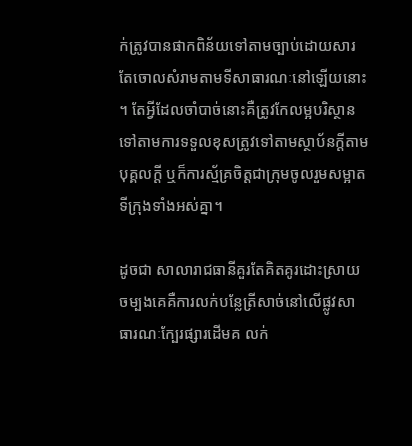ក់ត្រូវបានផាកពិន័យទៅតាមច្បាប់ដោយសារតែចោលសំរាមតាមទីសាធារណៈនៅឡើយនោះ។ តែអ្វីដែលចាំបាច់នោះគឺត្រូវកែលម្អបរិស្ថានទៅតាមការទទួលខុសត្រូវទៅតាមស្ថាប័នក្តីតាមបុគ្គលក្តី ឬក៏ការស្ម័គ្រចិត្តជាក្រុមចូលរួមសម្អាតទីក្រុងទាំងអស់គ្នា។

ដូចជា សាលារាជធានីគួរតែគិតគូរដោះស្រាយចម្បងគេគឺការលក់បន្លែត្រីសាច់នៅលើផ្លូវសាធារណៈក្បែរផ្សារដើមគ លក់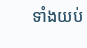ទាំងយប់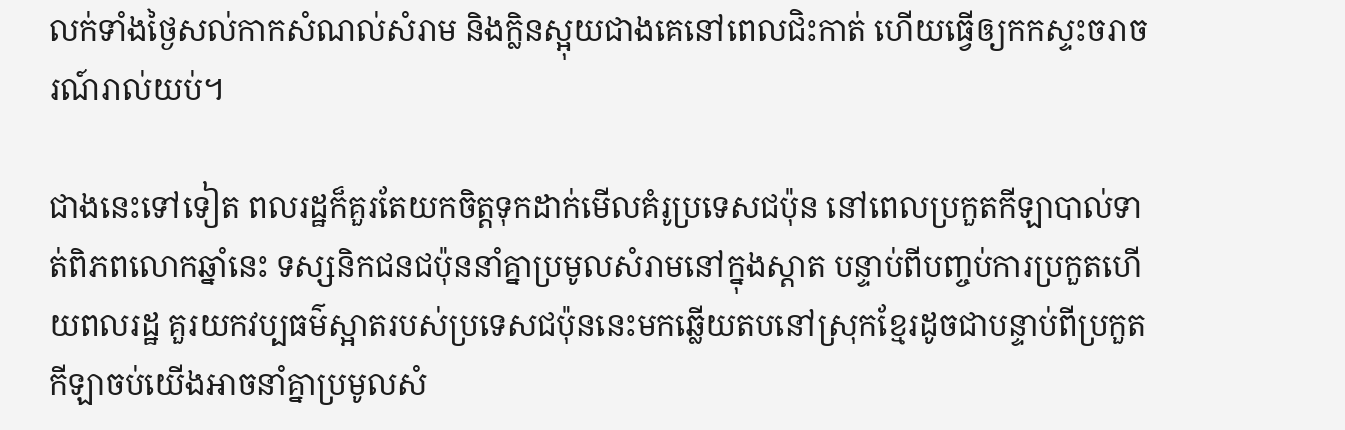លក់ទាំងថ្ងៃសល់កាកសំណល់សំរាម និងក្លិនស្អុយជាងគេនៅពេលជិះកាត់ ហើយធ្វើឲ្យកកស្ទះចរាចរណ៍រាល់យប់។

ជាងនេះទៅទៀត ពលរដ្ឋក៏គួរតែយកចិត្តទុកដាក់មើលគំរូប្រទេសជប៉ុន នៅពេលប្រកួតកីឡាបាល់ទាត់ពិភពលោកឆ្នាំនេះ ទស្សនិកជនជប៉ុននាំគ្នាប្រមូលសំរាមនៅក្នុងស្តាត បន្ទាប់ពីបញ្ចប់ការប្រកួតហើយពលរដ្ឋ គួរយកវប្បធម៌ស្អាតរបស់ប្រទេសជប៉ុននេះមកឆ្លើយតបនៅស្រុកខ្មែរដូចជាបន្ទាប់ពីប្រកួតកីឡាចប់យើងអាចនាំគ្នាប្រមូលសំ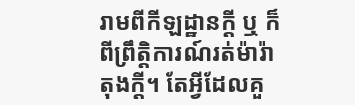រាមពីកីឡដ្ឋានក្តី ឬ ក៏ពីព្រឹត្តិការណ៍រត់ម៉ារ៉ាតុងក្តី។ តែអ្វីដែលគួ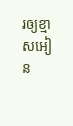រឲ្យខ្មាសអៀន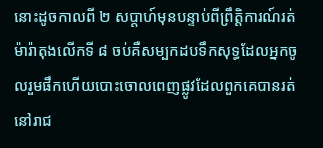នោះដូចកាលពី ២ សប្តាហ៍មុនបន្ទាប់ពីព្រឹត្តិការណ៍រត់ម៉ារ៉ាតុងលើកទី ៨ ចប់គឺសម្បកដបទឹកសុទ្ធដែលអ្នកចូលរួមផឹកហើយបោះចោលពេញផ្លូវដែលពួកគេបានរត់នៅរាជ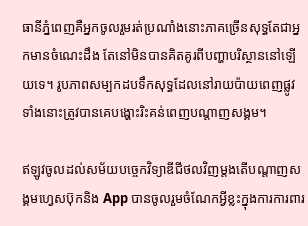ធានីភ្នំពេញគឺអ្នកចូលរួមរត់ប្រណាំងនោះភាគច្រើនសុទ្ធតែជាអ្នកមានចំណេះដឹង តែនៅមិនបានគិតគូរពីបញ្ហាបរិស្ថាននៅឡើយទេ។ រូបភាពសម្បកដបទឹកសុទ្ធដែលនៅរាយប៉ាយពេញផ្លូវទាំងនោះត្រូវបានគេបង្ហោះរិះគន់ពេញបណ្តាញសង្គម។

ឥឡូវចូលដល់សម័យបច្ចេកវិទ្យាឌីជីថលវិញម្តងតើបណ្តាញសង្គមហ្វេសប៊ុកនិង App បានចូលរួមចំណែកអ្វីខ្លះក្នុងការការពារ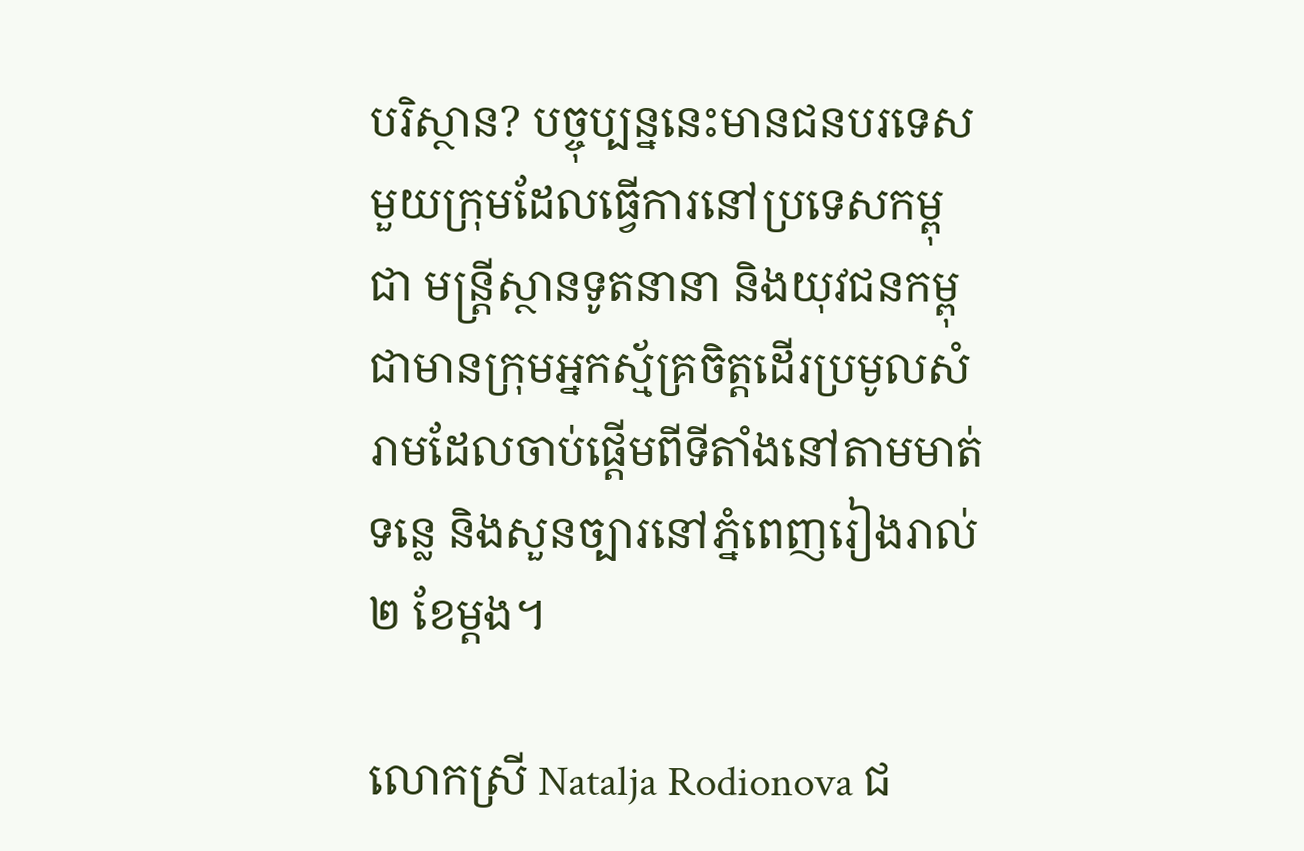បរិស្ថាន? បច្ចុប្បន្ននេះមានជនបរទេសមួយក្រុមដែលធ្វើការនៅប្រទេសកម្ពុជា មន្ត្រីស្ថានទូតនានា និងយុវជនកម្ពុជាមានក្រុមអ្នកស្ម័គ្រចិត្តដើរប្រមូលសំរាមដែលចាប់ផ្តើមពីទីតាំងនៅតាមមាត់ទន្លេ និងសួនច្បារនៅភ្នំពេញរៀងរាល់ ២ ខែម្តង។

លោកស្រី Natalja Rodionova ជ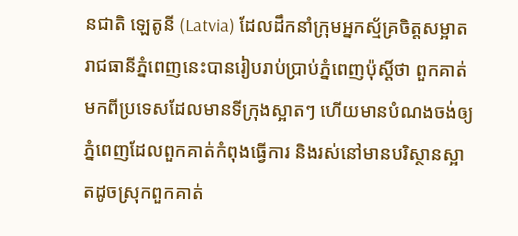នជាតិ ឡេតូនី (Latvia) ដែលដឹកនាំក្រុមអ្នកស្ម័គ្រចិត្តសម្អាតរាជធានីភ្នំពេញនេះបានរៀបរាប់ប្រាប់ភ្នំពេញប៉ុស្តិ៍ថា ពួកគាត់មកពីប្រទេសដែលមានទីក្រុងស្អាតៗ ហើយមានបំណងចង់ឲ្យភ្នំពេញដែលពួកគាត់កំពុងធ្វើការ និងរស់នៅមានបរិស្ថានស្អាតដូចស្រុកពួកគាត់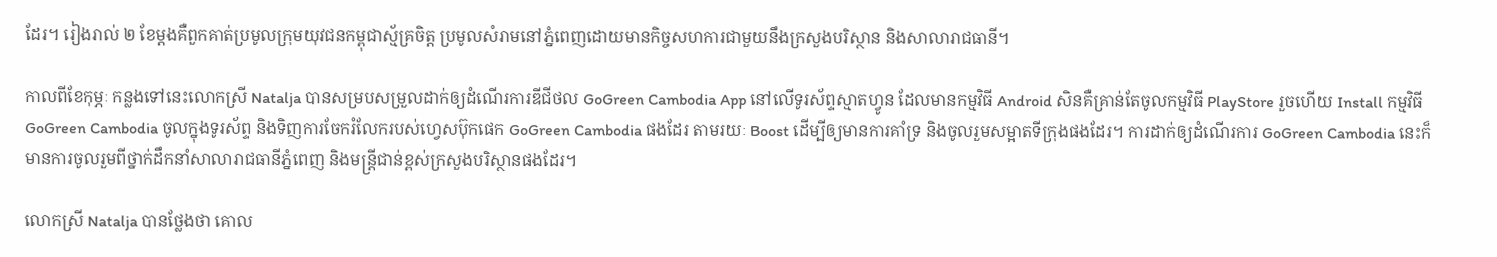ដែរ។ រៀងរាល់ ២ ខែម្តងគឺពួកគាត់ប្រមូលក្រុមយុវជនកម្ពុជាស្ម័គ្រចិត្ត ប្រមូលសំរាមនៅភ្នំពេញដោយមានកិច្ចសហការជាមួយនឹងក្រសួងបរិស្ថាន និងសាលារាជធានី។

កាលពីខែកុម្ភៈ កន្លងទៅនេះលោកស្រី Natalja បានសម្របសម្រួលដាក់ឲ្យដំណើរការឌីជីថល GoGreen Cambodia App នៅលើទូរស័ព្ទស្មាតហ្វូន ដែលមានកម្មវិធី Android សិនគឺគ្រាន់តែចូលកម្មវិធី PlayStore រួចហើយ Install កម្មវិធី GoGreen Cambodia ចូលក្នុងទូរស័ព្ទ និងទិញការចែករំលែករបស់ហ្វេសប៊ុកផេក GoGreen Cambodia ផងដែរ តាមរយៈ Boost ដើម្បីឲ្យមានការគាំទ្រ និងចូលរួមសម្អាតទីក្រុងផងដែរ។ ការដាក់ឲ្យដំណើរការ GoGreen Cambodia នេះក៏មានការចូលរួមពីថ្នាក់ដឹកនាំសាលារាជធានីភ្នំពេញ និងមន្ត្រីជាន់ខ្ពស់ក្រសួងបរិស្ថានផងដែរ។

លោកស្រី Natalja បានថ្លែងថា គោល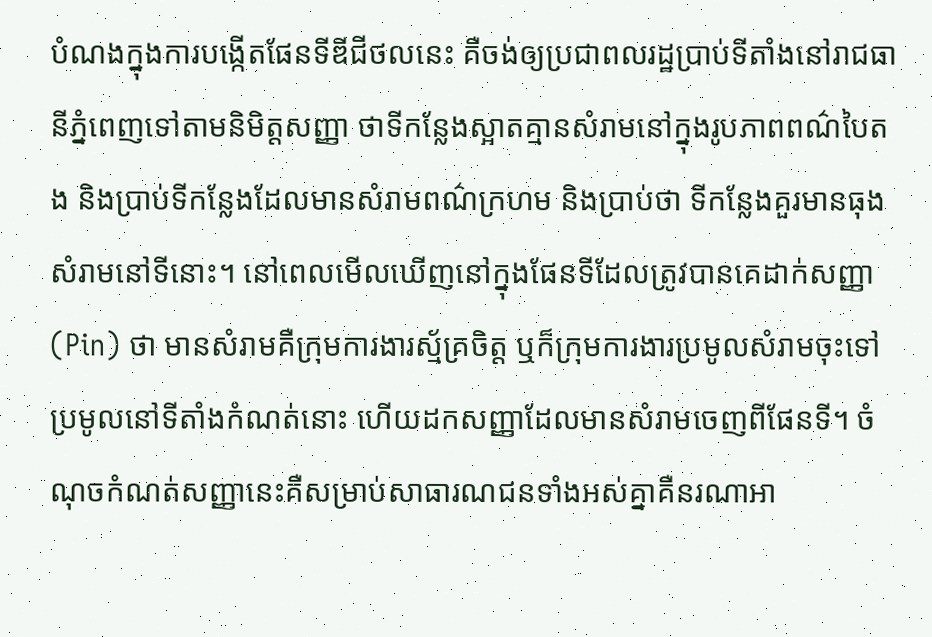បំណងក្នុងការបង្កើតផែនទីឌីជីថលនេះ គឺចង់ឲ្យប្រជាពលរដ្ឋប្រាប់ទីតាំងនៅរាជធានីភ្នំពេញទៅតាមនិមិត្តសញ្ញា ថាទីកន្លែងស្អាតគ្មានសំរាមនៅក្នុងរូបភាពពណ៌បៃតង និងប្រាប់ទីកន្លែងដែលមានសំរាមពណ៌ក្រហម និងប្រាប់ថា ទីកន្លែងគួរមានធុងសំរាមនៅទីនោះ។ នៅពេលមើលឃើញនៅក្នុងផែនទីដែលត្រូវបានគេដាក់សញ្ញា (Pin) ថា មានសំរាមគឺក្រុមការងារស្ម័គ្រចិត្ត ឬក៏ក្រុមការងារប្រមូលសំរាមចុះទៅប្រមូលនៅទីតាំងកំណត់នោះ ហើយដកសញ្ញាដែលមានសំរាមចេញពីផែនទី។ ចំណុចកំណត់សញ្ញានេះគឺសម្រាប់សាធារណជនទាំងអស់គ្នាគឺនរណាអា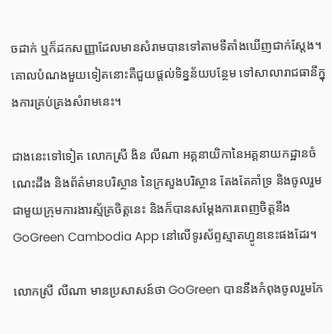ចដាក់ ឬក៏ដកសញ្ញាដែលមានសំរាមបានទៅតាមទីតាំងឃើញជាក់ស្តែង។ គោលបំណងមួយទៀតនោះគឺជួយផ្តល់ទិន្នន័យបន្ថែម ទៅសាលារាជធានីក្នុងការគ្រប់គ្រងសំរាមនេះ។

ជាងនេះទៅទៀត លោកស្រី ងិន លីណា អគ្គនាយិកានៃអគ្គនាយកដ្ឋានចំណេះដឹង និងព័ត៌មានបរិស្ថាន នៃក្រសួងបរិស្ថាន តែងតែគាំទ្រ និងចូលរួមជាមួយក្រុមការងារស្ម័គ្រចិត្តនេះ និងក៏បានសម្តែងការពេញចិត្តនឹង GoGreen Cambodia App នៅលើទូរស័ព្ទស្មាតហ្វូននេះផងដែរ។

លោកស្រី លីណា មានប្រសាសន៍ថា GoGreen បាននឹងកំពុងចូលរួមកែ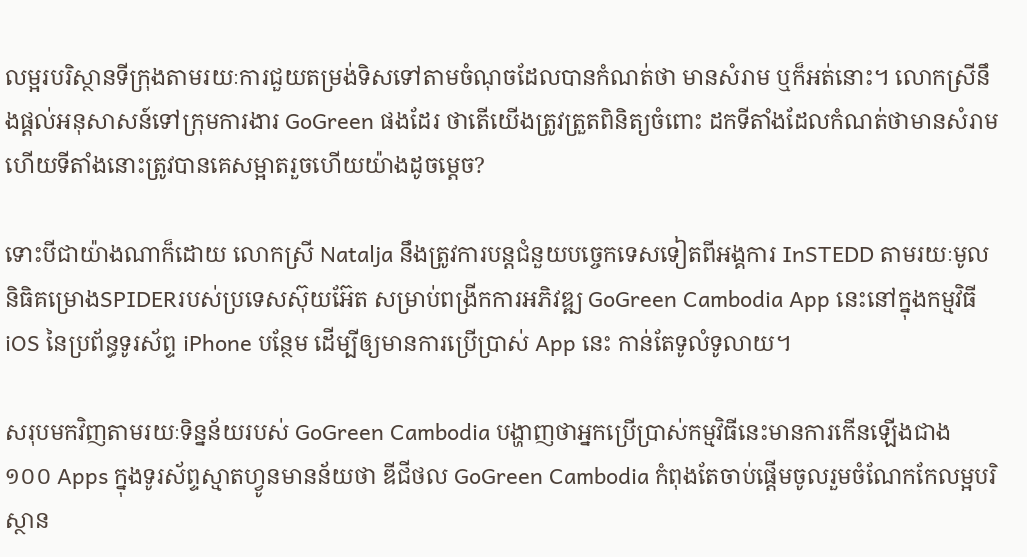លម្អរបរិស្ថានទីក្រុងតាមរយៈការជួយតម្រង់ទិសទៅតាមចំណុចដែលបានកំណត់ថា មានសំរាម ឬក៏អត់នោះ។ លោកស្រីនឹងផ្តល់អនុសាសន៍ទៅក្រុមការងារ GoGreen ផងដែរ ថាតើយើងត្រូវត្រួតពិនិត្យចំពោះ ដកទីតាំងដែលកំណត់ថាមានសំរាម ហើយទីតាំងនោះត្រូវបានគេសម្អាតរួចហើយយ៉ាងដូចម្តេច?

ទោះបីជាយ៉ាងណាក៏ដោយ លោកស្រី Natalja នឹងត្រូវការបន្តជំនួយបច្ចេកទេសទៀតពីអង្គការ InSTEDD តាមរយៈមូលនិធិគម្រោងSPIDERរបស់ប្រទេសស៊ុយអ៊ែត សម្រាប់ពង្រីកការអភិវឌ្ឍ GoGreen Cambodia App នេះនៅក្នុងកម្មវិធី iOS នៃប្រព័ន្ធទូរស័ព្ទ iPhone បន្ថែម ដើម្បីឲ្យមានការប្រើប្រាស់ App នេះ កាន់តែទូលំទូលាយ។

សរុបមកវិញតាមរយៈទិន្នន័យរបស់ GoGreen Cambodia បង្ហាញថាអ្នកប្រើប្រាស់កម្មវិធីនេះមានការកើនឡើងជាង ១០០ Apps ក្នុងទូរស័ព្ទស្មាតហ្វូនមានន័យថា ឌីជីថល GoGreen Cambodia កំពុងតែចាប់ផ្តើមចូលរួមចំណែកកែលម្អបរិស្ថាន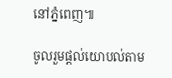នៅភ្នំពេញ៕

ចូលរួមផ្តល់យោបល់តាម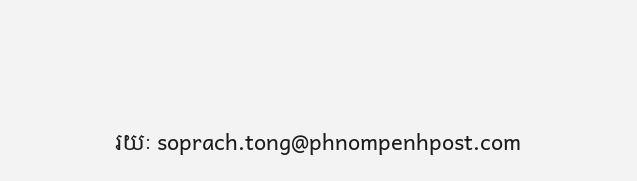រយៈ soprach.tong@phnompenhpost.com